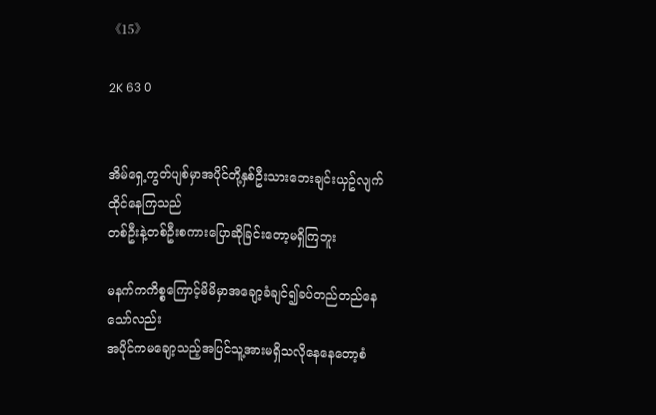《15》

2K 63 0


အိမ်ရှေ့ကွတ်ပျစ်မှာအပိုင်တို့နှစ်ဦးသားဘေးချင်းယှဥ်လျက်ထိုင်နေကြသည်
တစ်ဦးနဲ့တစ်ဦးစကားပြောဆိုခြင်းတော့မရှိကြဘူး

မနက်ကကိစ္စကြောင့်မိမိမှာအချော့ခံချင်၍ခပ်တည်တည်နေသော်လည်း
အပိုင်ကမချော့သည့်အပြင်သူ့အားမရှိသလိုနေနေတော့စံ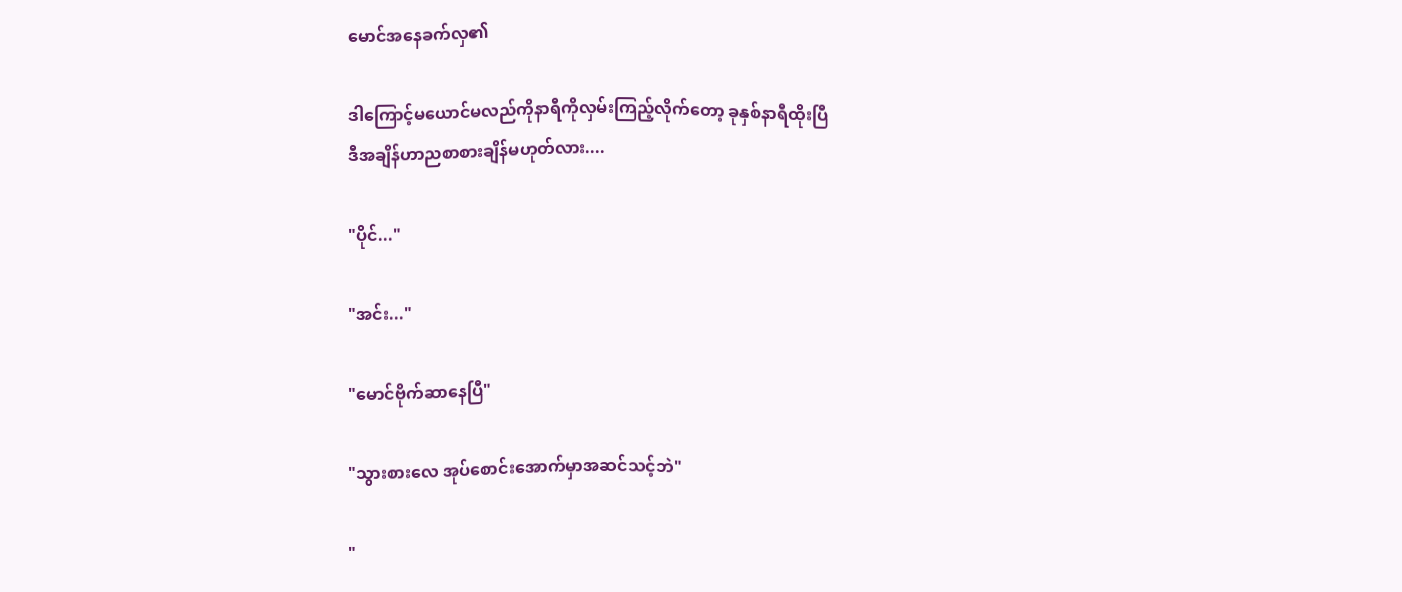မောင်အနေခက်လှ၏

ဒါကြောင့်မယောင်မလည်ကိုနာရီကိုလှမ်းကြည့်လိုက်တော့ ခုနှစ်နာရီထိုးပြီ
ဒီအချိန်ဟာညစာစားချိန်မဟုတ်လား....

"ပိုင်..."

"အင်း..."

"မောင်ဗိုက်ဆာနေပြီ"

"သွားစားလေ အုပ်စောင်းအောက်မှာအဆင်သင့်ဘဲ"

"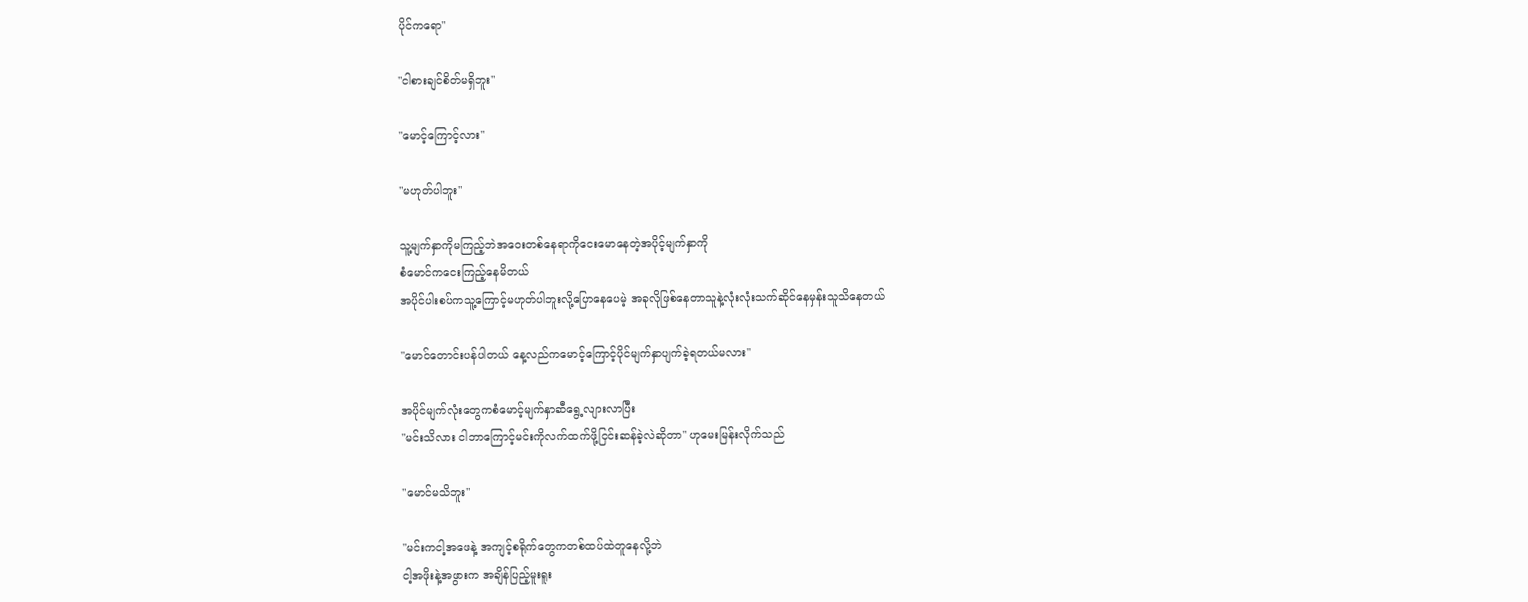ပိုင်ကရော"

"ငါစားချင်စိတ်မရှိဘူး"

"မောင့်ကြောင့်လား"

"မဟုတ်ပါဘူး"

သူ့မျက်နှာကိုမကြည့်ဘဲအဝေးတစ်နေရာကိုငေးမောနေတဲ့အပိုင့်မျက်နှာကို
စံမောင်ကငေးကြည့်နေမိတယ်
အပိုင်ပါးစပ်ကသူ့ကြောင့်မဟုတ်ပါဘူးလို့ပြောနေပေမဲ့ အခုလိုဖြစ်နေတာသူနဲ့လုံးလုံးသက်ဆိုင်နေမှန်းသူသိနေတယ်

"မောင်တောင်းပန်ပါတယ် နေ့လည်ကမောင့်ကြောင့်ပိုင်မျက်နှာပျက်ခဲ့ရတယ်မလား"

အပိုင်မျက်လုံးတွေကစံမောင့်မျက်နှာဆီရွေ့လျားလာပြီး
"မင်းသိလား ငါဘာကြောင့်မင်းကိုလက်ထက်ဖို့ငြင်းဆန်ခဲ့လဲဆိုတာ" ဟုမေးမြန်းလိုက်သည်

"မောင်မသိဘူး"

"မင်းကငါ့အဖေနဲ့ အကျင့်စရိုက်တွေကတစ်ထပ်ထဲတူနေလို့ဘဲ
ငါ့အဖိုးနဲ့အဖွားက အချိန်ပြည့်မူးရူး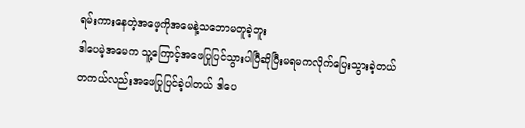ရမ်းကားနေတဲ့အဖေ့ကိုအမေနဲ့သဘောမတူခဲ့ဘူး
ဒါပေမဲ့အမေက သူ့ကြောင့်အဖေပြုပြင်သွားပါပြီဆိုပြီးမရမကလိုက်ပြေးသွားခဲ့တယ်
တကယ်လည်းအဖေပြုပြင်ခဲ့ပါတယ် ဒါပေ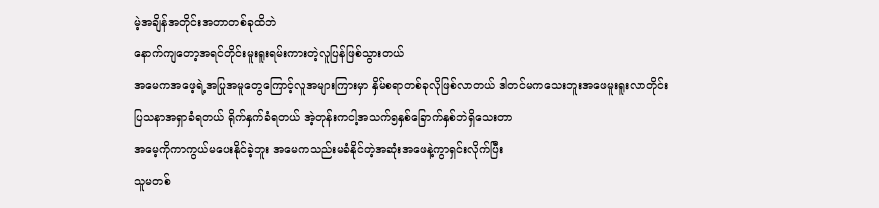မဲ့အချိန်အတိုင်းအတာတစ်ခုထိဘဲ
နောက်ကျတော့အရင်တိုင်းမူးရူးရမ်းကားတဲ့လူပြန်ဖြစ်သွားတယ်
အမေကအဖေ့ရဲ့အပြုအမူတွေကြောင့်လူအများကြားမှာ နှိမ်စရာတစ်ခုလိုဖြစ်လာတယ် ဒါတင်မကသေးဘူးအဖေမူးရူးလာတိုင်းပြသနာအရှာခံရတယ် ရိုက်နှက်ခံရတယ် အဲ့တုန်းကငါ့အသက်၅နှစ်ခြောက်နှစ်ဘဲရှိသေးတာ
အမေ့ကိုကာကွယ်မပေးနိုင်ခဲ့ဘူး အမေကသည်းမခံနိုင်တဲ့အဆုံးအဖေနဲ့ကွာရှင်းလိုက်ပြီး
သူမတစ်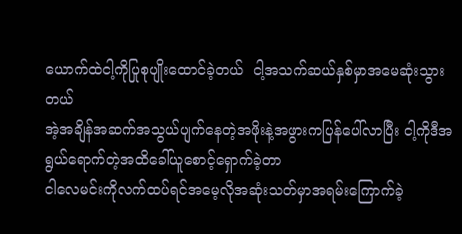ယောက်ထဲငါ့ကိုပြုစုပျိုးထောင်ခဲ့တယ်  ငါ့အသက်ဆယ်နှစ်မှာအမေဆုံးသွားတယ်
အဲ့အချိန်အဆက်အသွယ်ပျက်နေတဲ့အဖိုးနဲ့အဖွားကပြန်ပေါ်လာပြီး ငါ့ကိုဒီအရွယ်ရောက်တဲ့အထိခေါ်ယူစောင့်ရှောက်ခဲ့တာ
ငါလေမင်းကိုလက်ထပ်ရင်အမေ့လိုအဆုံးသတ်မှာအရမ်းကြောက်ခဲ့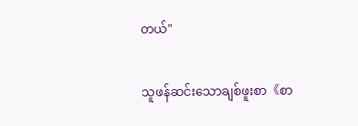တယ်"

သူဖန်ဆင်းသောချစ်ဖူးစာ《စာ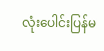လုံးပေါင်းပြန်မ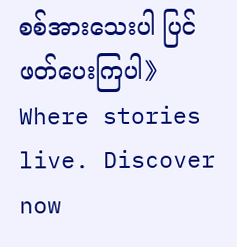စစ်အားသေးပါ ပြင်ဖတ်ပေးကြပါ》Where stories live. Discover now